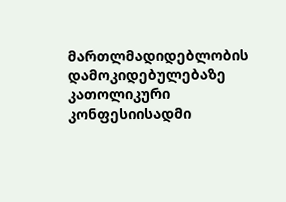მართლმადიდებლობის დამოკიდებულებაზე კათოლიკური კონფესიისადმი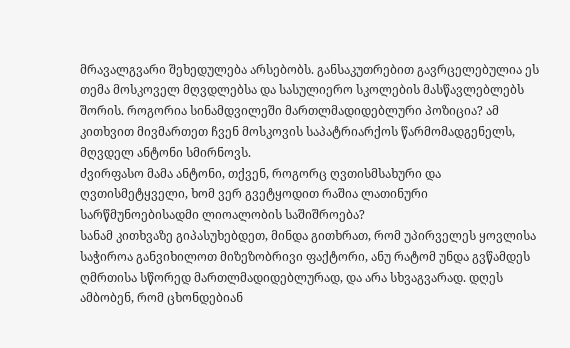მრავალგვარი შეხედულება არსებობს. განსაკუთრებით გავრცელებულია ეს თემა მოსკოველ მღვდლებსა და სასულიერო სკოლების მასწავლებლებს შორის. როგორია სინამდვილეში მართლმადიდებლური პოზიცია? ამ კითხვით მივმართეთ ჩვენ მოსკოვის საპატრიარქოს წარმომადგენელს, მღვდელ ანტონი სმირნოვს.
ძვირფასო მამა ანტონი, თქვენ, როგორც ღვთისმსახური და ღვთისმეტყველი, ხომ ვერ გვეტყოდით რაშია ლათინური სარწმუნოებისადმი ლიოალობის საშიშროება?
სანამ კითხვაზე გიპასუხებდეთ, მინდა გითხრათ, რომ უპირველეს ყოვლისა საჭიროა განვიხილოთ მიზეზობრივი ფაქტორი, ანუ რატომ უნდა გვწამდეს ღმრთისა სწორედ მართლმადიდებლურად, და არა სხვაგვარად. დღეს ამბობენ, რომ ცხონდებიან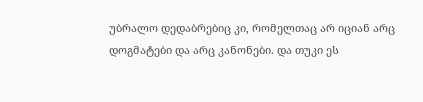უბრალო დედაბრებიც კი, რომელთაც არ იციან არც დოგმატები და არც კანონები. და თუკი ეს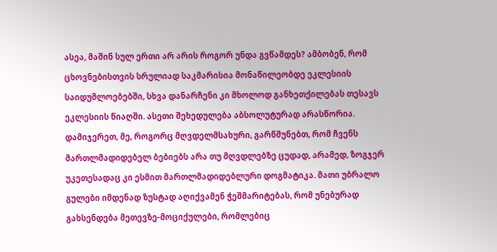ასეა, მაშინ სულ ერთი არ არის როგორ უნდა გვწამდეს? ამბობენ, რომ ცხოვნებისთვის სრულიად საკმარისია მონაწილეობდე ეკლესიის საიდუმლოებებში, სხვა დანარჩენი კი მხოლოდ განხეთქილებას თესავს ეკლესიის წიაღში. ასეთი შეხედულება აბსოლუტურად არასწორია.
დამიჯერეთ, მე, როგორც მღვდელმსახური, გარწმუნებთ, რომ ჩვენს მართლმადიდებელ ბებიებს არა თუ მღვდლებზე ცუდად, არამედ, ზოგჯერ უკეთესადაც კი ესმით მართლმადიდებლური დოგმატიკა. მათი უბრალო გულები იმდენად ზუსტად აღიქვამენ ჭეშმარიტებას, რომ უნებურად გახსენდება მეთევზე-მოციქულები, რომლებიც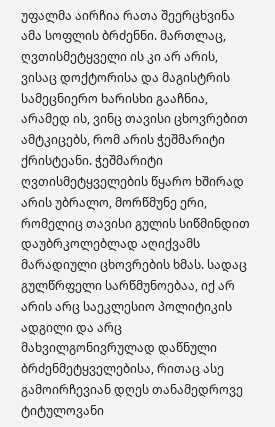უფალმა აირჩია რათა შეერცხვინა ამა სოფლის ბრძენნი. მართლაც, ღვთისმეტყველი ის კი არ არის, ვისაც დოქტორისა და მაგისტრის სამეცნიერო ხარისხი გააჩნია, არამედ ის, ვინც თავისი ცხოვრებით ამტკიცებს, რომ არის ჭეშმარიტი ქრისტეანი. ჭეშმარიტი ღვთისმეტყველების წყარო ხშირად არის უბრალო, მორწმუნე ერი, რომელიც თავისი გულის სიწმინდით დაუბრკოლებლად აღიქვამს მარადიული ცხოვრების ხმას. სადაც გულწრფელი სარწმუნოებაა, იქ არ არის არც საეკლესიო პოლიტიკის ადგილი და არც მახვილგონივრულად დაწნული ბრძენმეტყველებისა, რითაც ასე გამოირჩევიან დღეს თანამედროვე ტიტულოვანი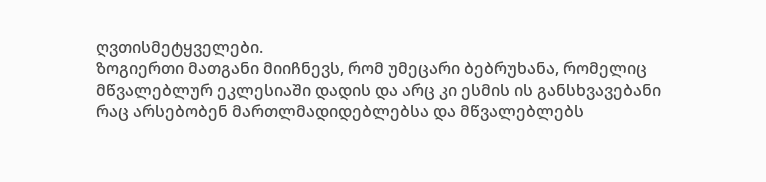ღვთისმეტყველები.
ზოგიერთი მათგანი მიიჩნევს, რომ უმეცარი ბებრუხანა, რომელიც მწვალებლურ ეკლესიაში დადის და არც კი ესმის ის განსხვავებანი რაც არსებობენ მართლმადიდებლებსა და მწვალებლებს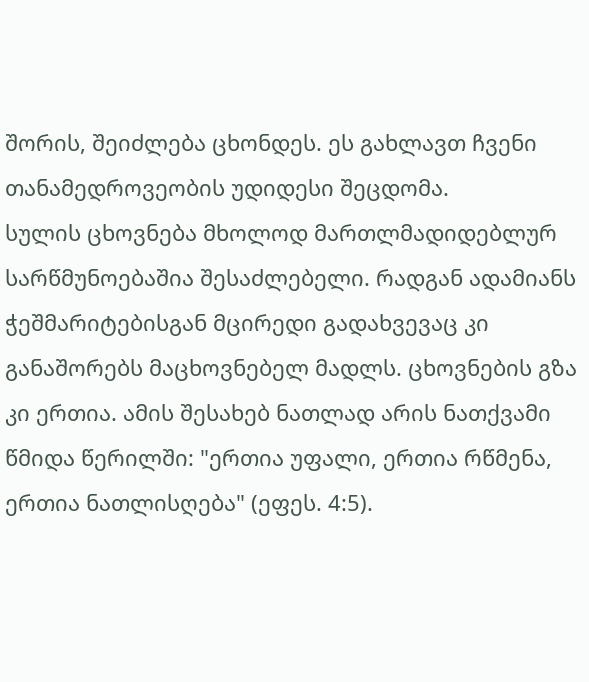შორის, შეიძლება ცხონდეს. ეს გახლავთ ჩვენი თანამედროვეობის უდიდესი შეცდომა.
სულის ცხოვნება მხოლოდ მართლმადიდებლურ სარწმუნოებაშია შესაძლებელი. რადგან ადამიანს ჭეშმარიტებისგან მცირედი გადახვევაც კი განაშორებს მაცხოვნებელ მადლს. ცხოვნების გზა კი ერთია. ამის შესახებ ნათლად არის ნათქვამი წმიდა წერილში: "ერთია უფალი, ერთია რწმენა, ერთია ნათლისღება" (ეფეს. 4:5).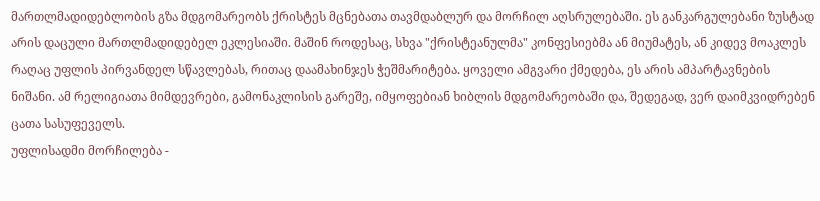მართლმადიდებლობის გზა მდგომარეობს ქრისტეს მცნებათა თავმდაბლურ და მორჩილ აღსრულებაში. ეს განკარგულებანი ზუსტად არის დაცული მართლმადიდებელ ეკლესიაში. მაშინ როდესაც, სხვა "ქრისტეანულმა" კონფესიებმა ან მიუმატეს, ან კიდევ მოაკლეს რაღაც უფლის პირვანდელ სწავლებას, რითაც დაამახინჯეს ჭეშმარიტება. ყოველი ამგვარი ქმედება, ეს არის ამპარტავნების ნიშანი. ამ რელიგიათა მიმდევრები, გამონაკლისის გარეშე, იმყოფებიან ხიბლის მდგომარეობაში და, შედეგად, ვერ დაიმკვიდრებენ ცათა სასუფეველს.
უფლისადმი მორჩილება -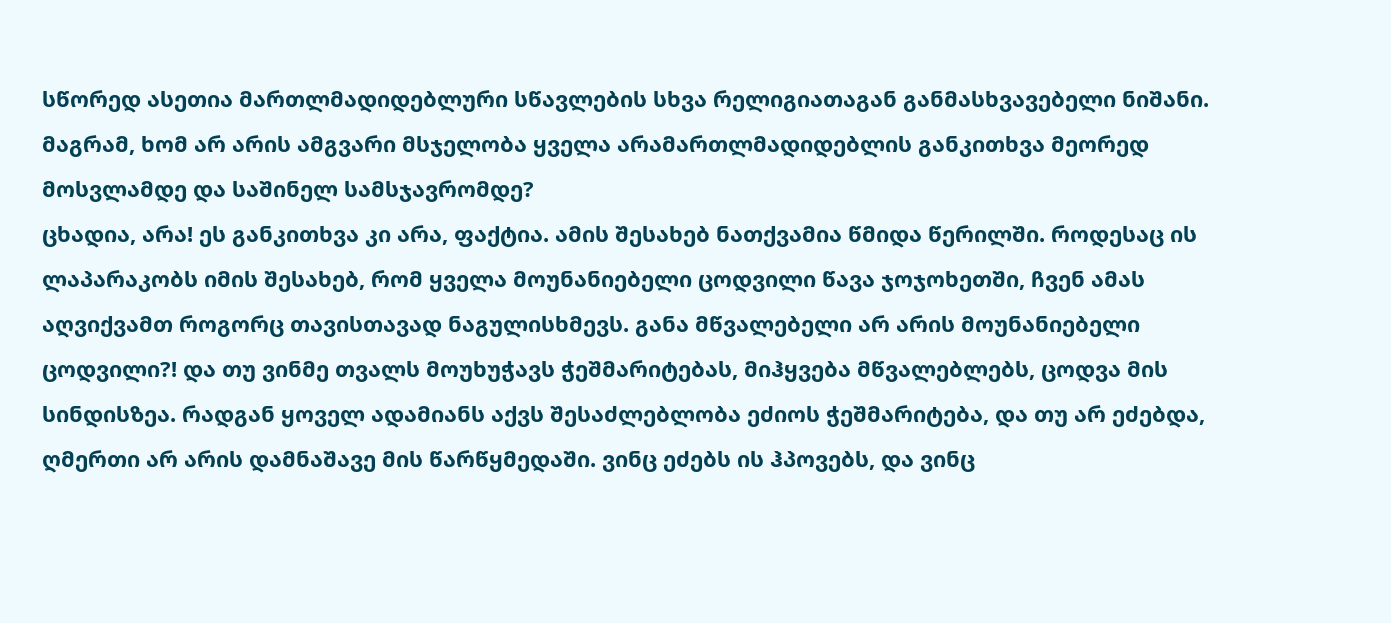სწორედ ასეთია მართლმადიდებლური სწავლების სხვა რელიგიათაგან განმასხვავებელი ნიშანი.
მაგრამ, ხომ არ არის ამგვარი მსჯელობა ყველა არამართლმადიდებლის განკითხვა მეორედ მოსვლამდე და საშინელ სამსჯავრომდე?
ცხადია, არა! ეს განკითხვა კი არა, ფაქტია. ამის შესახებ ნათქვამია წმიდა წერილში. როდესაც ის ლაპარაკობს იმის შესახებ, რომ ყველა მოუნანიებელი ცოდვილი წავა ჯოჯოხეთში, ჩვენ ამას აღვიქვამთ როგორც თავისთავად ნაგულისხმევს. განა მწვალებელი არ არის მოუნანიებელი ცოდვილი?! და თუ ვინმე თვალს მოუხუჭავს ჭეშმარიტებას, მიჰყვება მწვალებლებს, ცოდვა მის სინდისზეა. რადგან ყოველ ადამიანს აქვს შესაძლებლობა ეძიოს ჭეშმარიტება, და თუ არ ეძებდა, ღმერთი არ არის დამნაშავე მის წარწყმედაში. ვინც ეძებს ის ჰპოვებს, და ვინც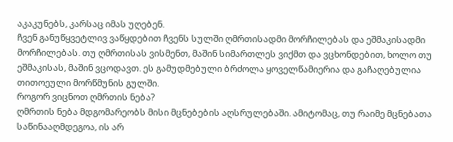აკაკუნებს, კარსაც იმას უღებენ.
ჩვენ განუწყვეტლივ ვაწყდებით ჩვენს სულში ღმრთისადმი მორჩილებას და ეშმაკისადმი მორჩილებას. თუ ღმრთისას ვისმენთ, მაშინ სიმართლეს ვიქმთ და ვცხონდებით, ხოლო თუ ეშმაკისას, მაშინ ვცოდავთ. ეს გამუდმებული ბრძოლა ყოველწამიერია და გაჩაღებულია თითოეული მორწმუნის გულში.
როგორ ვიცნოთ ღმრთის ნება?
ღმრთის ნება მდგომარეობს მისი მცნებების აღსრულებაში. ამიტომაც, თუ რაიმე მცნებათა საწინააღმდეგოა, ის არ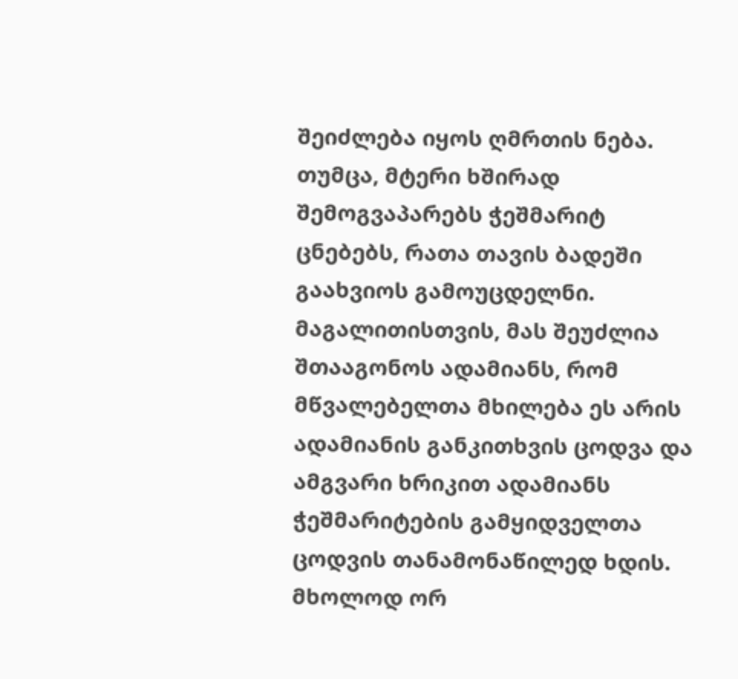შეიძლება იყოს ღმრთის ნება. თუმცა, მტერი ხშირად შემოგვაპარებს ჭეშმარიტ ცნებებს, რათა თავის ბადეში გაახვიოს გამოუცდელნი. მაგალითისთვის, მას შეუძლია შთააგონოს ადამიანს, რომ მწვალებელთა მხილება ეს არის ადამიანის განკითხვის ცოდვა და ამგვარი ხრიკით ადამიანს ჭეშმარიტების გამყიდველთა ცოდვის თანამონაწილედ ხდის. მხოლოდ ორ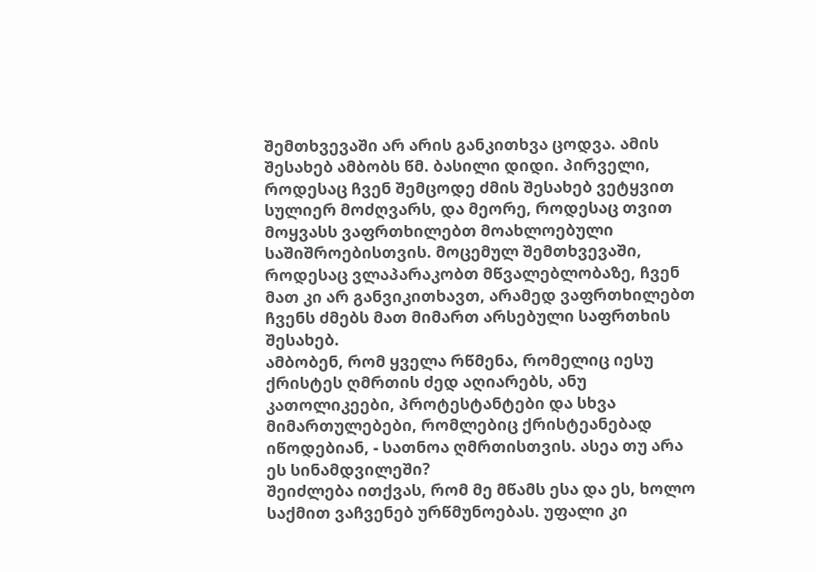შემთხვევაში არ არის განკითხვა ცოდვა. ამის შესახებ ამბობს წმ. ბასილი დიდი. პირველი, როდესაც ჩვენ შემცოდე ძმის შესახებ ვეტყვით სულიერ მოძღვარს, და მეორე, როდესაც თვით მოყვასს ვაფრთხილებთ მოახლოებული საშიშროებისთვის. მოცემულ შემთხვევაში, როდესაც ვლაპარაკობთ მწვალებლობაზე, ჩვენ მათ კი არ განვიკითხავთ, არამედ ვაფრთხილებთ ჩვენს ძმებს მათ მიმართ არსებული საფრთხის შესახებ.
ამბობენ, რომ ყველა რწმენა, რომელიც იესუ ქრისტეს ღმრთის ძედ აღიარებს, ანუ კათოლიკეები, პროტესტანტები და სხვა მიმართულებები, რომლებიც ქრისტეანებად იწოდებიან, - სათნოა ღმრთისთვის. ასეა თუ არა ეს სინამდვილეში?
შეიძლება ითქვას, რომ მე მწამს ესა და ეს, ხოლო საქმით ვაჩვენებ ურწმუნოებას. უფალი კი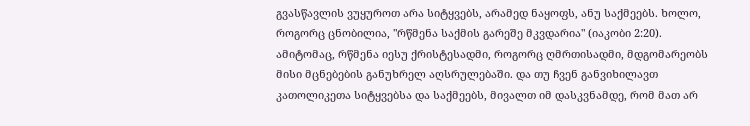გვასწავლის ვუყუროთ არა სიტყვებს, არამედ ნაყოფს, ანუ საქმეებს. ხოლო, როგორც ცნობილია, "რწმენა საქმის გარეშე მკვდარია" (იაკობი 2:20). ამიტომაც, რწმენა იესუ ქრისტესადმი, როგორც ღმრთისადმი, მდგომარეობს მისი მცნებების განუხრელ აღსრულებაში. და თუ ჩვენ განვიხილავთ კათოლიკეთა სიტყვებსა და საქმეებს, მივალთ იმ დასკვნამდე, რომ მათ არ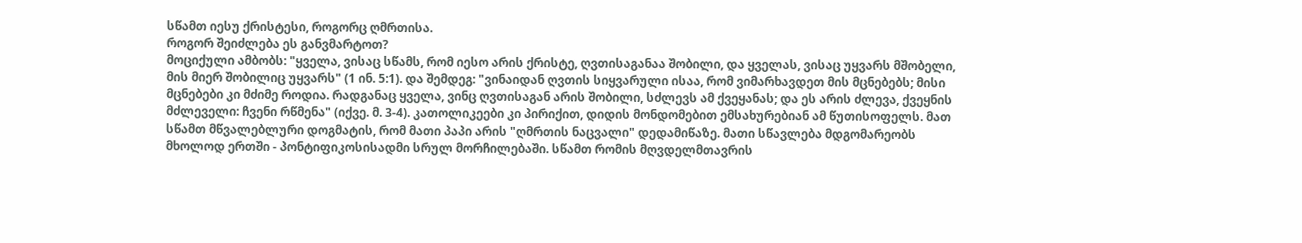სწამთ იესუ ქრისტესი, როგორც ღმრთისა.
როგორ შეიძლება ეს განვმარტოთ?
მოციქული ამბობს: "ყველა, ვისაც სწამს, რომ იესო არის ქრისტე, ღვთისაგანაა შობილი, და ყველას, ვისაც უყვარს მშობელი, მის მიერ შობილიც უყვარს" (1 ინ. 5:1). და შემდეგ: "ვინაიდან ღვთის სიყვარული ისაა, რომ ვიმარხავდეთ მის მცნებებს; მისი მცნებები კი მძიმე როდია. რადგანაც ყველა, ვინც ღვთისაგან არის შობილი, სძლევს ამ ქვეყანას; და ეს არის ძლევა, ქვეყნის მძლეველი: ჩვენი რწმენა" (იქვე. მ. 3-4). კათოლიკეები კი პირიქით, დიდის მონდომებით ემსახურებიან ამ წუთისოფელს. მათ სწამთ მწვალებლური დოგმატის, რომ მათი პაპი არის "ღმრთის ნაცვალი" დედამიწაზე. მათი სწავლება მდგომარეობს მხოლოდ ერთში - პონტიფიკოსისადმი სრულ მორჩილებაში. სწამთ რომის მღვდელმთავრის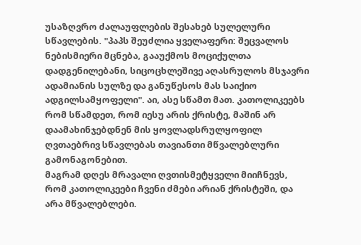უსაზღვრო ძალაუფლების შესახებ სულელური სწავლების. "პაპს შეუძლია ყველაფერი: შეცვალოს ნებისმიერი მცნება, გააუქმოს მოციქულთა დადგენილებანი, სიცოცხლეშივე აღასრულოს მსჯავრი ადამიანის სულზე და განუწესოს მას საიქიო ადგილსამყოფელი". აი, ასე სწამთ მათ. კათოლიკეებს რომ სწამდეთ, რომ იესუ არის ქრისტე, მაშინ არ დაამახინჯებდნენ მის ყოვლადსრულყოფილ ღვთაებრივ სწავლებას თავიანთი მწვალებლური გამონაგონებით.
მაგრამ დღეს მრავალი ღვთისმეტყველი მიიჩნევს, რომ კათოლიკეები ჩვენი ძმები არიან ქრისტეში, და არა მწვალებლები.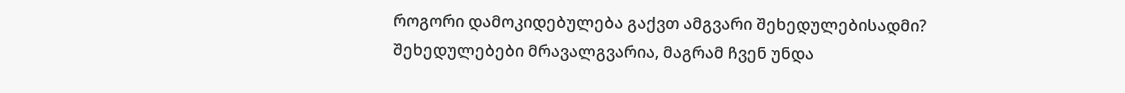როგორი დამოკიდებულება გაქვთ ამგვარი შეხედულებისადმი?
შეხედულებები მრავალგვარია, მაგრამ ჩვენ უნდა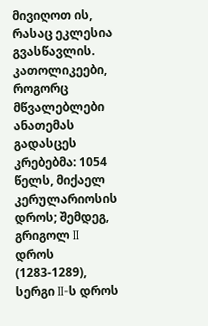მივიღოთ ის, რასაც ეკლესია გვასწავლის. კათოლიკეები, როგორც მწვალებლები ანათემას გადასცეს კრებებმა: 1054 წელს, მიქაელ კერულარიოსის დროს; შემდეგ, გრიგოლ II დროს (1283-1289), სერგი II-ს დროს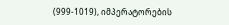(999-1019), იმპერატორების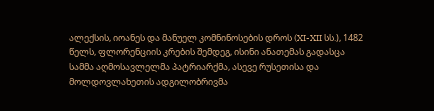ალექსის, იოანეს და მანუელ კომნინოსების დროს (XI-XII სს.), 1482 წელს, ფლორენციის კრების შემდეგ, ისინი ანათემას გადასცა სამმა აღმოსავლელმა პატრიარქმა, ასევე რუსეთისა და მოლდოვლახეთის ადგილობრივმა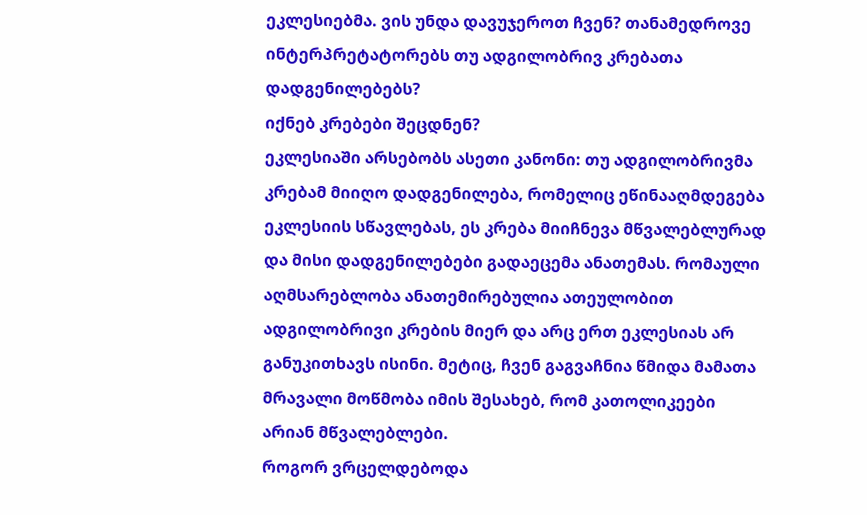ეკლესიებმა. ვის უნდა დავუჯეროთ ჩვენ? თანამედროვე ინტერპრეტატორებს თუ ადგილობრივ კრებათა დადგენილებებს?
იქნებ კრებები შეცდნენ?
ეკლესიაში არსებობს ასეთი კანონი: თუ ადგილობრივმა კრებამ მიიღო დადგენილება, რომელიც ეწინააღმდეგება ეკლესიის სწავლებას, ეს კრება მიიჩნევა მწვალებლურად და მისი დადგენილებები გადაეცემა ანათემას. რომაული აღმსარებლობა ანათემირებულია ათეულობით ადგილობრივი კრების მიერ და არც ერთ ეკლესიას არ განუკითხავს ისინი. მეტიც, ჩვენ გაგვაჩნია წმიდა მამათა მრავალი მოწმობა იმის შესახებ, რომ კათოლიკეები არიან მწვალებლები.
როგორ ვრცელდებოდა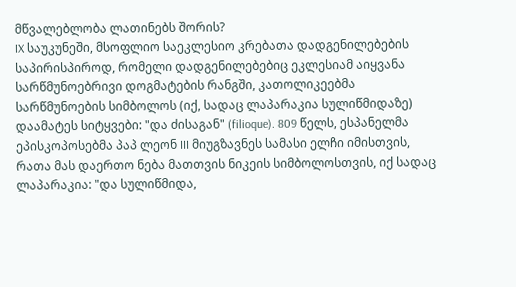მწვალებლობა ლათინებს შორის?
IX საუკუნეში, მსოფლიო საეკლესიო კრებათა დადგენილებების საპირისპიროდ, რომელი დადგენილებებიც ეკლესიამ აიყვანა სარწმუნოებრივი დოგმატების რანგში, კათოლიკეებმა სარწმუნოების სიმბოლოს (იქ, სადაც ლაპარაკია სულიწმიდაზე) დაამატეს სიტყვები: "და ძისაგან" (filioque). 809 წელს, ესპანელმა ეპისკოპოსებმა პაპ ლეონ III მიუგზავნეს სამასი ელჩი იმისთვის, რათა მას დაერთო ნება მათთვის ნიკეის სიმბოლოსთვის, იქ სადაც ლაპარაკია: "და სულიწმიდა,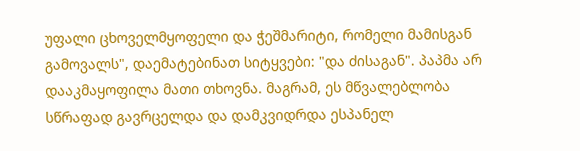უფალი ცხოველმყოფელი და ჭეშმარიტი, რომელი მამისგან გამოვალს", დაემატებინათ სიტყვები: "და ძისაგან". პაპმა არ დააკმაყოფილა მათი თხოვნა. მაგრამ, ეს მწვალებლობა სწრაფად გავრცელდა და დამკვიდრდა ესპანელ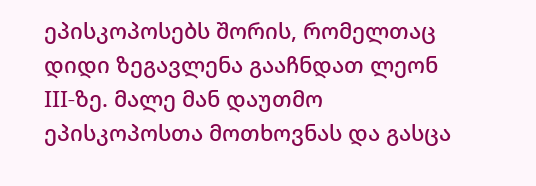ეპისკოპოსებს შორის, რომელთაც დიდი ზეგავლენა გააჩნდათ ლეონ III-ზე. მალე მან დაუთმო ეპისკოპოსთა მოთხოვნას და გასცა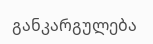განკარგულება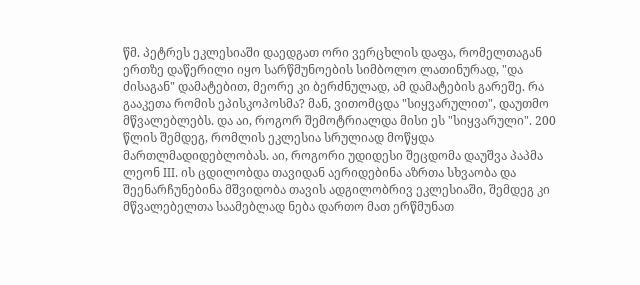წმ. პეტრეს ეკლესიაში დაედგათ ორი ვერცხლის დაფა, რომელთაგან ერთზე დაწერილი იყო სარწმუნოების სიმბოლო ლათინურად, "და ძისაგან" დამატებით, მეორე კი ბერძნულად, ამ დამატების გარეშე. რა გააკეთა რომის ეპისკოპოსმა? მან, ვითომცდა "სიყვარულით", დაუთმო მწვალებლებს. და აი, როგორ შემოტრიალდა მისი ეს "სიყვარული". 200 წლის შემდეგ, რომლის ეკლესია სრულიად მოწყდა მართლმადიდებლობას. აი, როგორი უდიდესი შეცდომა დაუშვა პაპმა ლეონ III. ის ცდილობდა თავიდან აერიდებინა აზრთა სხვაობა და შეენარჩუნებინა მშვიდობა თავის ადგილობრივ ეკლესიაში, შემდეგ კი მწვალებელთა საამებლად ნება დართო მათ ერწმუნათ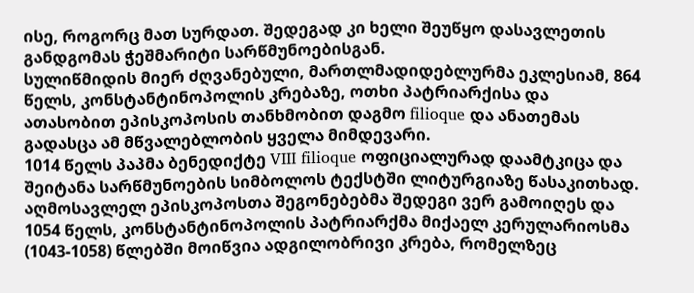ისე, როგორც მათ სურდათ. შედეგად კი ხელი შეუწყო დასავლეთის განდგომას ჭეშმარიტი სარწმუნოებისგან.
სულიწმიდის მიერ ძღვანებული, მართლმადიდებლურმა ეკლესიამ, 864 წელს, კონსტანტინოპოლის კრებაზე, ოთხი პატრიარქისა და ათასობით ეპისკოპოსის თანხმობით დაგმო filioque და ანათემას გადასცა ამ მწვალებლობის ყველა მიმდევარი.
1014 წელს პაპმა ბენედიქტე VIII filioque ოფიციალურად დაამტკიცა და შეიტანა სარწმუნოების სიმბოლოს ტექსტში ლიტურგიაზე წასაკითხად. აღმოსავლელ ეპისკოპოსთა შეგონებებმა შედეგი ვერ გამოიღეს და 1054 წელს, კონსტანტინოპოლის პატრიარქმა მიქაელ კერულარიოსმა (1043-1058) წლებში მოიწვია ადგილობრივი კრება, რომელზეც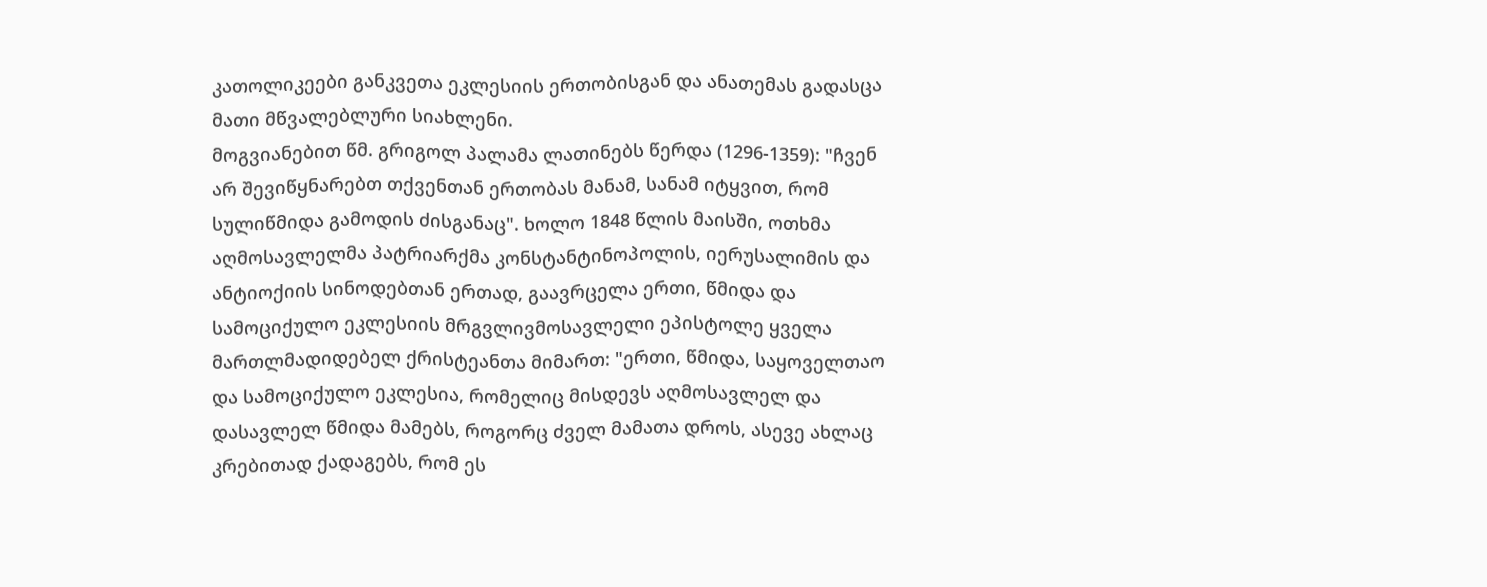კათოლიკეები განკვეთა ეკლესიის ერთობისგან და ანათემას გადასცა მათი მწვალებლური სიახლენი.
მოგვიანებით წმ. გრიგოლ პალამა ლათინებს წერდა (1296-1359): "ჩვენ არ შევიწყნარებთ თქვენთან ერთობას მანამ, სანამ იტყვით, რომ სულიწმიდა გამოდის ძისგანაც". ხოლო 1848 წლის მაისში, ოთხმა აღმოსავლელმა პატრიარქმა კონსტანტინოპოლის, იერუსალიმის და ანტიოქიის სინოდებთან ერთად, გაავრცელა ერთი, წმიდა და სამოციქულო ეკლესიის მრგვლივმოსავლელი ეპისტოლე ყველა მართლმადიდებელ ქრისტეანთა მიმართ: "ერთი, წმიდა, საყოველთაო და სამოციქულო ეკლესია, რომელიც მისდევს აღმოსავლელ და დასავლელ წმიდა მამებს, როგორც ძველ მამათა დროს, ასევე ახლაც კრებითად ქადაგებს, რომ ეს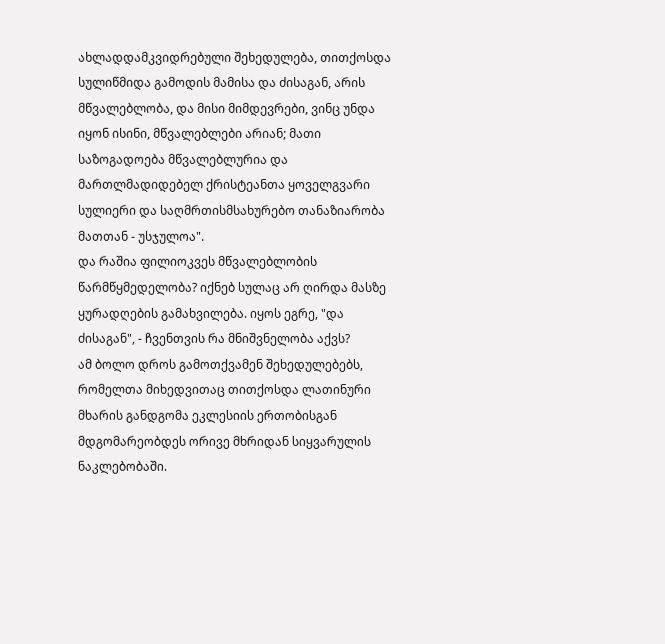ახლადდამკვიდრებული შეხედულება, თითქოსდა სულიწმიდა გამოდის მამისა და ძისაგან, არის მწვალებლობა, და მისი მიმდევრები, ვინც უნდა იყონ ისინი, მწვალებლები არიან; მათი საზოგადოება მწვალებლურია და მართლმადიდებელ ქრისტეანთა ყოველგვარი სულიერი და საღმრთისმსახურებო თანაზიარობა მათთან - უსჯულოა".
და რაშია ფილიოკვეს მწვალებლობის წარმწყმედელობა? იქნებ სულაც არ ღირდა მასზე ყურადღების გამახვილება. იყოს ეგრე, "და ძისაგან", - ჩვენთვის რა მნიშვნელობა აქვს?
ამ ბოლო დროს გამოთქვამენ შეხედულებებს, რომელთა მიხედვითაც თითქოსდა ლათინური მხარის განდგომა ეკლესიის ერთობისგან მდგომარეობდეს ორივე მხრიდან სიყვარულის ნაკლებობაში.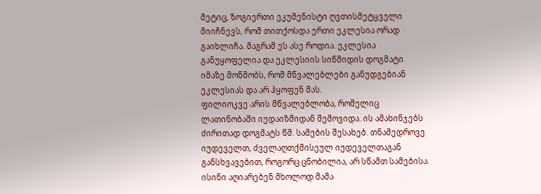მეტიც, ზოგიერთი ეკუმენისტი ღვთისმეტყველი მიიჩნევს, რომ თითქოსდა ერთი ეკლესია ორად გაიხლიჩა. მაგრამ ეს ასე როდია. ეკლესია განუყოფელია და ეკლესიის სიწმიდის დოგმატი იმაზე მოწმობს, რომ მწვალებლები განუდგებიან ეკლესიას და არ ჰყოფენ მას.
ფილიოკვე არის მწვალებლობა, რომელიც ლათინობაში იუდაიზმიდან შემოვიდა. ის ამახინჯებს ძირითად დოგმატს წმ. სამების შესახებ. თნამედროვე იუდეველთ, ძველაღთქმისეულ იუდეველთაგან განსხვავებით, როგორც ცნობილია, არ სწამთ სამებისა. ისინი აღიარებენ მხოლოდ მამა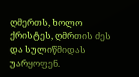ღმერთს, ხოლო ქრისტეს, ღმრთის ძეს და სულიწმიდას უარყოფენ.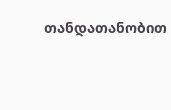თანდათანობით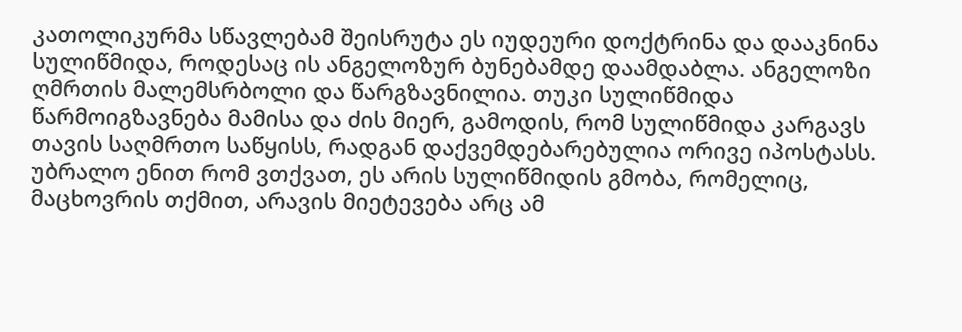კათოლიკურმა სწავლებამ შეისრუტა ეს იუდეური დოქტრინა და დააკნინა სულიწმიდა, როდესაც ის ანგელოზურ ბუნებამდე დაამდაბლა. ანგელოზი ღმრთის მალემსრბოლი და წარგზავნილია. თუკი სულიწმიდა წარმოიგზავნება მამისა და ძის მიერ, გამოდის, რომ სულიწმიდა კარგავს თავის საღმრთო საწყისს, რადგან დაქვემდებარებულია ორივე იპოსტასს. უბრალო ენით რომ ვთქვათ, ეს არის სულიწმიდის გმობა, რომელიც, მაცხოვრის თქმით, არავის მიეტევება არც ამ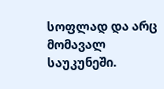სოფლად და არც მომავალ საუკუნეში.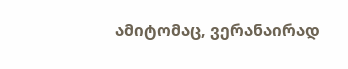ამიტომაც, ვერანაირად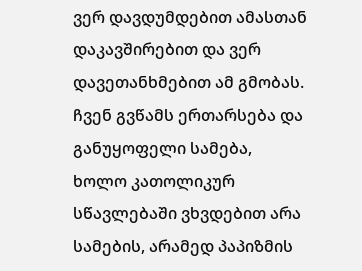ვერ დავდუმდებით ამასთან დაკავშირებით და ვერ დავეთანხმებით ამ გმობას.
ჩვენ გვწამს ერთარსება და განუყოფელი სამება, ხოლო კათოლიკურ სწავლებაში ვხვდებით არა სამების, არამედ პაპიზმის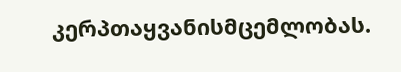კერპთაყვანისმცემლობას.